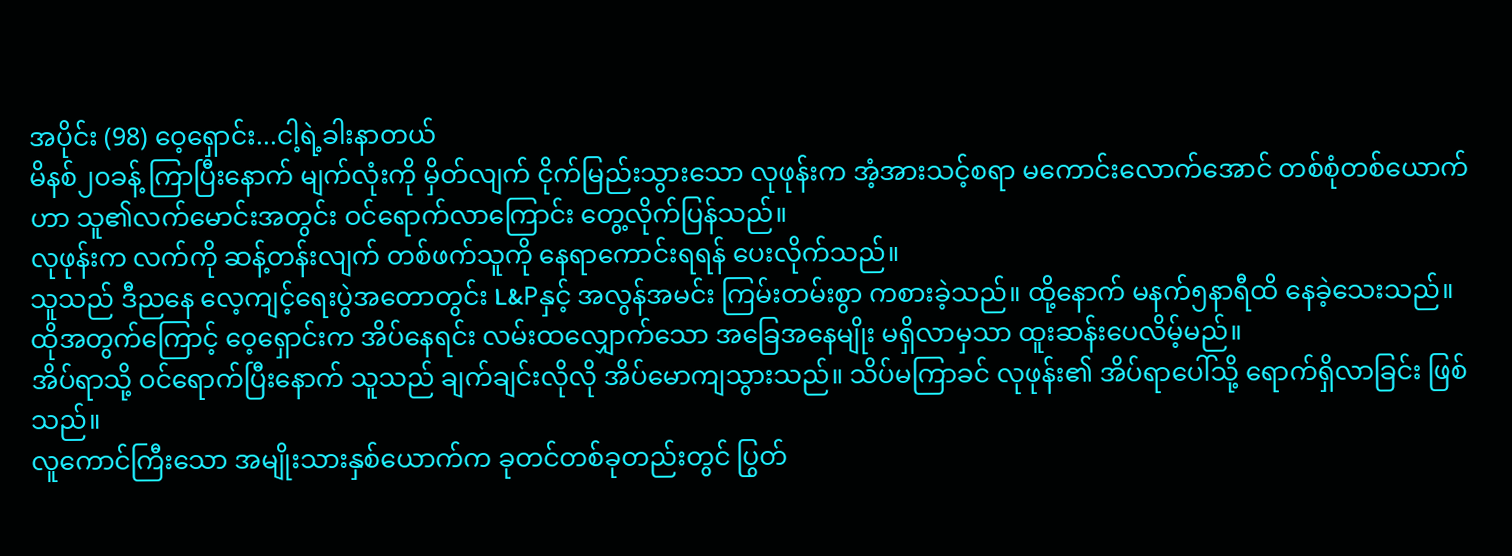အပိုင်း (98) ဝေ့ရှောင်း...ငါ့ရဲ့ခါးနာတယ်
မိနစ်၂၀ခန့် ကြာပြီးနောက် မျက်လုံးကို မှိတ်လျက် ငိုက်မြည်းသွားသော လုဖုန်းက အံ့အားသင့်စရာ မကောင်းလောက်အောင် တစ်စုံတစ်ယောက်ဟာ သူ၏လက်မောင်းအတွင်း ဝင်ရောက်လာကြောင်း တွေ့လိုက်ပြန်သည်။
လုဖုန်းက လက်ကို ဆန့်တန်းလျက် တစ်ဖက်သူကို နေရာကောင်းရရန် ပေးလိုက်သည်။
သူသည် ဒီညနေ လေ့ကျင့်ရေးပွဲအတောတွင်း L&Pနှင့် အလွန်အမင်း ကြမ်းတမ်းစွာ ကစားခဲ့သည်။ ထို့နောက် မနက်၅နာရီထိ နေခဲ့သေးသည်။ ထိုအတွက်ကြောင့် ဝေ့ရှောင်းက အိပ်နေရင်း လမ်းထလျှောက်သော အခြေအနေမျိုး မရှိလာမှသာ ထူးဆန်းပေလိမ့်မည်။
အိပ်ရာသို့ ဝင်ရောက်ပြီးနောက် သူသည် ချက်ချင်းလိုလို အိပ်မောကျသွားသည်။ သိပ်မကြာခင် လုဖုန်း၏ အိပ်ရာပေါ်သို့ ရောက်ရှိလာခြင်း ဖြစ်သည်။
လူကောင်ကြီးသော အမျိုးသားနှစ်ယောက်က ခုတင်တစ်ခုတည်းတွင် ပြွတ်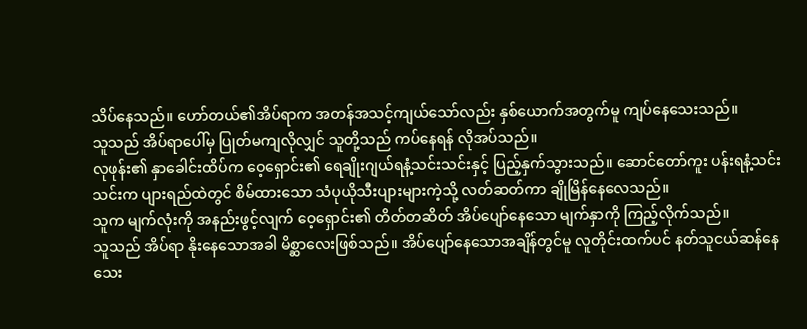သိပ်နေသည်။ ဟော်တယ်၏အိပ်ရာက အတန်အသင့်ကျယ်သော်လည်း နှစ်ယောက်အတွက်မူ ကျပ်နေသေးသည်။
သူသည် အိပ်ရာပေါ်မှ ပြုတ်မကျလိုလျှင် သူတို့သည် ကပ်နေရန် လိုအပ်သည်။
လုဖုန်း၏ နှာခေါင်းထိပ်က ဝေ့ရှောင်း၏ ရေချိုးဂျယ်ရနံ့သင်းသင်းနှင့် ပြည့်နှက်သွားသည်။ ဆောင်တော်ကူး ပန်းရနံ့သင်းသင်းက ပျားရည်ထဲတွင် စိမ်ထားသော သံပုယိုသီးပျားများကဲ့သို့ လတ်ဆတ်ကာ ချိုမြိန်နေလေသည်။
သူက မျက်လုံးကို အနည်းဖွင့်လျက် ဝေ့ရှောင်း၏ တိတ်တဆိတ် အိပ်ပျော်နေသော မျက်နှာကို ကြည့်လိုက်သည်။
သူသည် အိပ်ရာ နိုးနေသောအခါ မိစ္ဆာလေးဖြစ်သည်။ အိပ်ပျော်နေသောအချိန်တွင်မူ လူတိုင်းထက်ပင် နတ်သူငယ်ဆန်နေသေး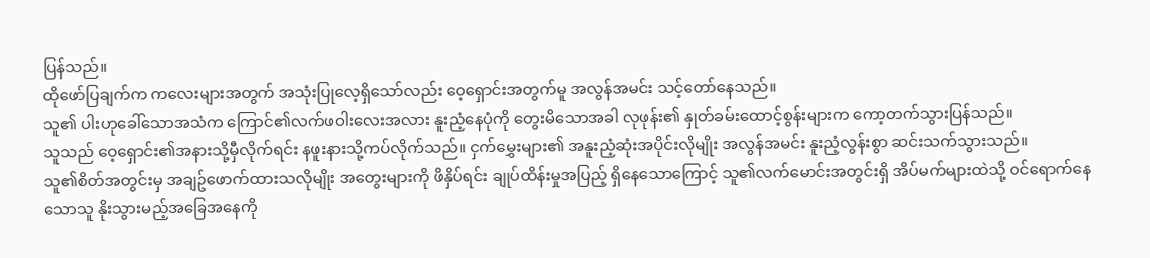ပြန်သည်။
ထိုဖော်ပြချက်က ကလေးများအတွက် အသုံးပြုလေ့ရှိသော်လည်း ဝေ့ရှောင်းအတွက်မူ အလွန်အမင်း သင့်တော်နေသည်။
သူ၏ ပါးဟုခေါ်သောအသံက ကြောင်၏လက်ဖဝါးလေးအလား နူးညံ့နေပုံကို တွေးမိသောအခါ လုဖုန်း၏ နှုတ်ခမ်းထောင့်စွန်းများက ကော့တက်သွားပြန်သည်။
သူသည် ဝေ့ရှောင်း၏အနားသို့မှီလိုက်ရင်း နဖူးနားသို့ကပ်လိုက်သည်။ ငှက်မွှေးများ၏ အနူးညံ့ဆုံးအပိုင်းလိုမျိုး အလွန်အမင်း နူးညံ့လွန်းစွာ ဆင်းသက်သွားသည်။
သူ၏စိတ်အတွင်းမှ အချဥ်ဖောက်ထားသလိုမျိုး အတွေးများကို ဖိနှိပ်ရင်း ချုပ်ထိန်းမှုအပြည့် ရှိနေသောကြောင့် သူ၏လက်မောင်းအတွင်းရှိ အိပ်မက်များထဲသို့ ဝင်ရောက်နေသောသူ နိုးသွားမည့်အခြေအနေကို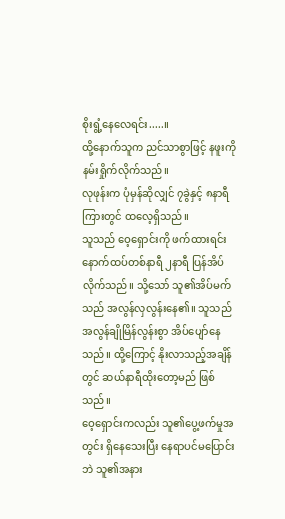စိုးရွံ့နေလေရင်း.....။
ထို့နောက်သူက ညင်သာစွာဖြင့် နဖူးကိုနမ်းရှိုက်လိုက်သည်။
လုဖုန်းက ပုံမှန်ဆိုလျှင် ၇ခွဲနှင့် ၈နာရီကြားတွင် ထလေ့ရှိသည်။
သူသည် ဝေ့ရှောင်းကို ဖက်ထားရင်း နောက်ထပ်တစ်နာရီ ၂နာရီ ပြန်အိပ်လိုက်သည်။ သို့သော် သူ၏အိပ်မက်သည် အလွန်လှလွန်းနေ၏။ သူသည် အလွန်ချိုမြိန်လွန်းစွာ အိပ်ပျော်နေသည်။ ထို့ကြောင့် နိုးလာသည့်အချိန်တွင် ဆယ်နာရီထိုးတော့မည် ဖြစ်သည်။
ဝေ့ရှောင်းကလည်း သူ၏ပွေ့ဖက်မှုအတွင်း ရှိနေသေးပြီး နေရာပင်မပြောင်းဘဲ သူ၏အနား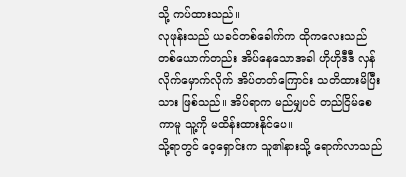သို့ ကပ်ထားသည်။
လုဖုန်းသည် ယခင်တစ်ခေါက်က ထိုကလေးသည် တစ်ယောက်တည်း အိပ်နေသောအခါ ဟိုဟိုဒီဒီ လှန်လိုက်မှောက်လိုက် အိပ်တတ်ကြောင်း သတိထားမိပြီးသား ဖြစ်သည်။ အိပ်ရာက မည်မျှပင် တည်ငြိမ်စေကာမူ သူ့ကို မထိန်းထားနိုင်ပေ။
သို့ရာတွင် ဝေ့ရှောင်းက သူ၏နားသို့ ရောက်လာသည်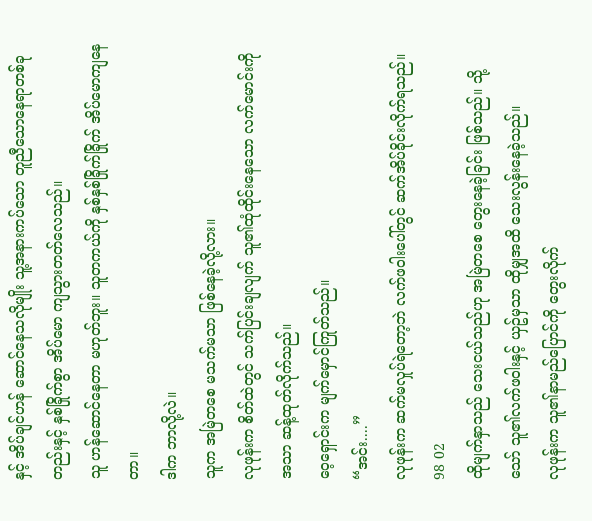နှင့် အိပ်ချင်ဟန် ဆောင်နေသလိုမျိုး သူ့အနားကပ်သော တူညီသောနေရာတစ်ခုတည်းနှင့် နှစ်ခြိုက်စွာ အိပ်မော ကျသွားတတ်လေသည်။
သူ ဟန်ဆောင်နေတာ မဟုတ်ဘူး။ သူတကယ်ကို နှစ်နှစ်ခြိုက်ခြိုက် အိပ်မောကျနေတာ။
ဒါက ဘာလို့လဲ။
သူက အမြဲတစေ မသက်မသာ ဖြစ်နေခဲ့လို့လား။
လုဖုန်းက စိတ်ထဲတွင် သက်ပြင်းချလျက် သူ၏ထုံထိုင်းနေသော လက်မောင်းကိုအသာ ဆန့်ထုတ်လိုက်သည်။
ဝေ့ရှောင်းက မျက်မှောင်ကြုတ်သည်။
“အင်း....”
လုဖုန်းက ဆက်မလှုပ်ရဲတော့ဘဲ လက်ဖဝါးပေါ်တွင် ဆက်အိပ်ခိုင်းလိုက်ရသည်။
98 02
ထိုမျက်နှာသည် သေးငယ်သည်ဟု အမြဲတစေ တွေးနေခဲ့ခြင်း ဖြစ်သည်။ သို့သော် သူ၏လက်ဖဝါးနှင့် ယှဥ်မှသာ ထိုမျှအထိ သေးလွန်းနေခဲ့သည်။
လုဖုန်းက သူ၏နာမည်ပြောင်ကို တွေးလိုက်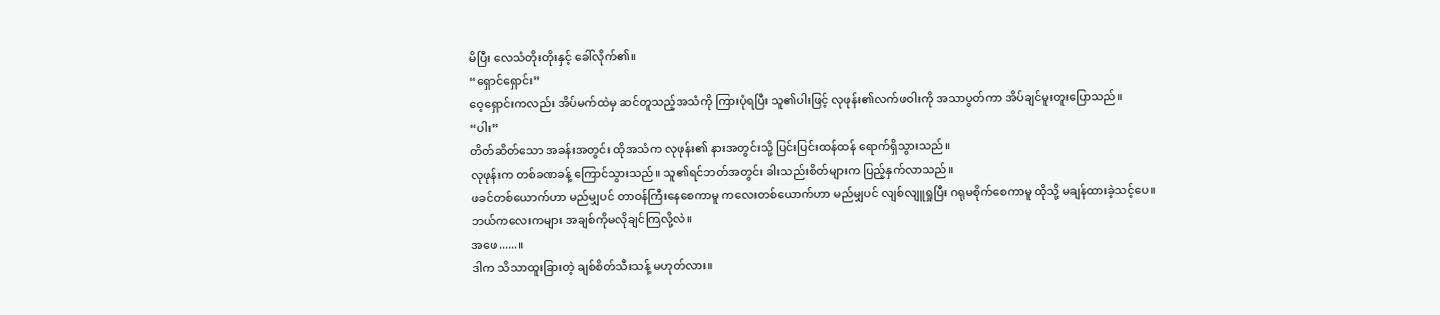မိပြီး လေသံတိုးတိုးနှင့် ခေါ်လိုက်၏။
“ရှောင်ရှောင်း”
ဝေ့ရှောင်းကလည်း အိပ်မက်ထဲမှ ဆင်တူသည့်အသံကို ကြားပုံရပြီး သူ၏ပါးဖြင့် လုဖုန်း၏လက်ဖဝါးကို အသာပွတ်ကာ အိပ်ချင်မူးတူးပြောသည်။
“ပါး”
တိတ်ဆိတ်သော အခန်းအတွင်း ထိုအသံက လုဖုန်း၏ နားအတွင်းသို့ ပြင်းပြင်းထန်ထန် ရောက်ရှိသွားသည်။
လုဖုန်းက တစ်ခဏခန့် ကြောင်သွားသည်။ သူ၏ရင်ဘတ်အတွင်း ခါးသည်းစိတ်များက ပြည့်နှက်လာသည်။
ဖခင်တစ်ယောက်ဟာ မည်မျှပင် တာဝန်ကြီးနေစေကာမူ ကလေးတစ်ယောက်ဟာ မည်မျှပင် လျစ်လျူရှုပြီး ဂရုမစိုက်စေကာမူ ထိုသို့ မချန်ထားခဲ့သင့်ပေ။
ဘယ်ကလေးကများ အချစ်ကိုမလိုချင်ကြလို့လဲ။
အဖေ......။
ဒါက သိသာထူးခြားတဲ့ ချစ်စိတ်သီးသန့် မဟုတ်လား။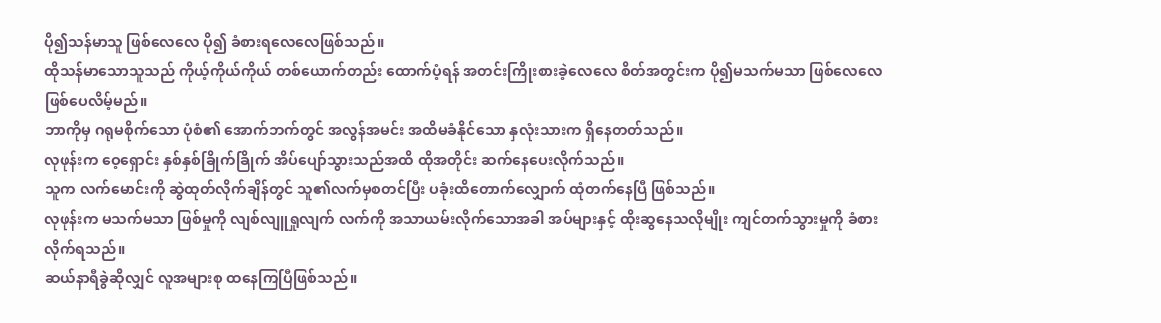ပို၍သန်မာသူ ဖြစ်လေလေ ပို၍ ခံစားရလေလေဖြစ်သည်။
ထိုသန်မာသောသူသည် ကိုယ့်ကိုယ်ကိုယ် တစ်ယောက်တည်း ထောက်ပံ့ရန် အတင်းကြိုးစားခဲ့လေလေ စိတ်အတွင်းက ပို၍မသက်မသာ ဖြစ်လေလေ ဖြစ်ပေလိမ့်မည်။
ဘာကိုမှ ဂရုမစိုက်သော ပုံစံ၏ အောက်ဘက်တွင် အလွန်အမင်း အထိမခံနိုင်သော နှလုံးသားက ရှိနေတတ်သည်။
လုဖုန်းက ဝေ့ရှောင်း နှစ်နှစ်ခြိုက်ခြိုက် အိပ်ပျော်သွားသည်အထိ ထိုအတိုင်း ဆက်နေပေးလိုက်သည်။
သူက လက်မောင်းကို ဆွဲထုတ်လိုက်ချိန်တွင် သူ၏လက်မှစတင်ပြီး ပခုံးထိတောက်လျှောက် ထုံတက်နေပြီ ဖြစ်သည်။
လုဖုန်းက မသက်မသာ ဖြစ်မှုကို လျစ်လျူရှုလျက် လက်ကို အသာယမ်းလိုက်သောအခါ အပ်များနှင့် ထိုးဆွနေသလိုမျိုး ကျင်တက်သွားမှုကို ခံစားလိုက်ရသည်။
ဆယ်နာရီခွဲဆိုလျှင် လူအများစု ထနေကြပြီဖြစ်သည်။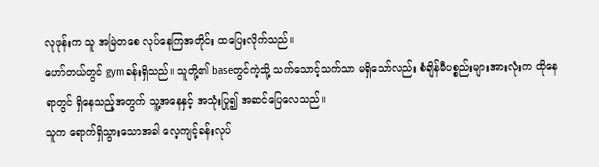လုဖုန်းက သူ အမြဲတစေ လုပ်နေကြအတိုင်း ထပြေးလိုက်သည်။
ဟော်တယ်တွင် gymခန်းရှိသည်။ သူတို့၏ baseတွင်ကဲ့သို့ သက်သောင့်သက်သာ မရှိသော်လည်း စံချိန်မီပစ္စည်းများအားလုံးက ထိုနေရာတွင် ရှိနေသည့်အတွက် သူ့အနေနှင့် အသုံးပြု၍ အဆင်ပြေလေသည်။
သူက ရောက်ရှိသွားသောအခါ လေ့ကျင့်ခန်းလုပ်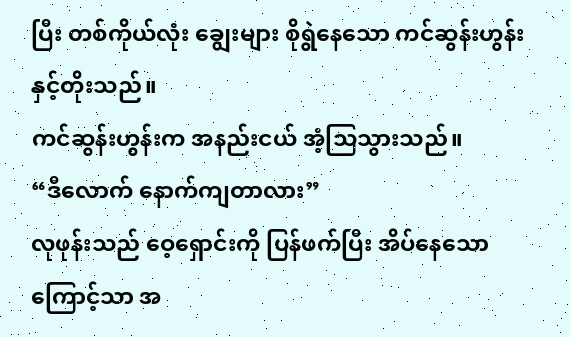ပြီး တစ်ကိုယ်လုံး ချွေးများ စိုရွဲနေသော ကင်ဆွန်းဟွန်းနှင့်တိုးသည်။
ကင်ဆွန်းဟွန်းက အနည်းငယ် အံ့သြသွားသည်။
“ဒီလောက် နောက်ကျတာလား”
လုဖုန်းသည် ဝေ့ရှောင်းကို ပြန်ဖက်ပြီး အိပ်နေသောကြောင့်သာ အ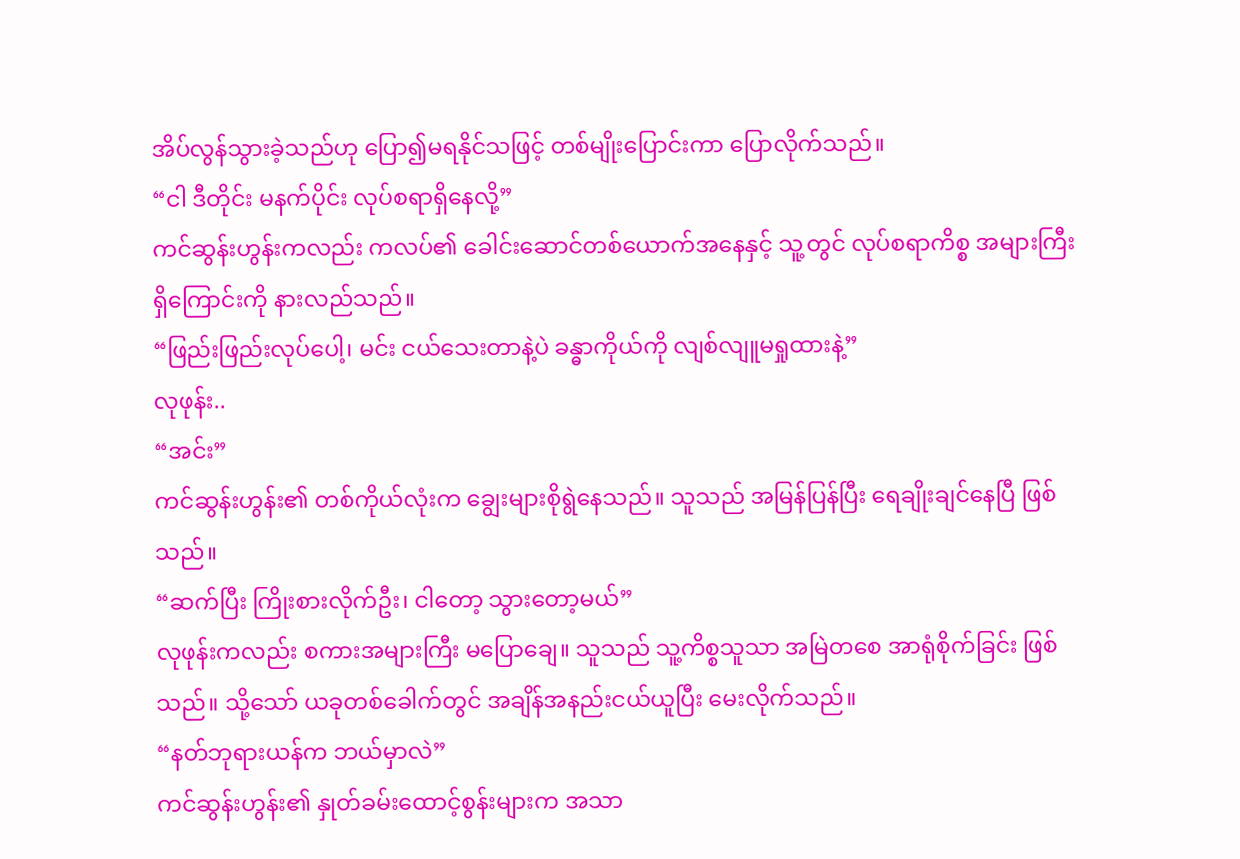အိပ်လွန်သွားခဲ့သည်ဟု ပြော၍မရနိုင်သဖြင့် တစ်မျိုးပြောင်းကာ ပြောလိုက်သည်။
“ငါ ဒီတိုင်း မနက်ပိုင်း လုပ်စရာရှိနေလို့”
ကင်ဆွန်းဟွန်းကလည်း ကလပ်၏ ခေါင်းဆောင်တစ်ယောက်အနေနှင့် သူ့တွင် လုပ်စရာကိစ္စ အများကြီး ရှိကြောင်းကို နားလည်သည်။
“ဖြည်းဖြည်းလုပ်ပေါ့၊ မင်း ငယ်သေးတာနဲ့ပဲ ခန္ဓာကိုယ်ကို လျစ်လျူမရှုထားနဲ့”
လုဖုန်း..
“အင်း”
ကင်ဆွန်းဟွန်း၏ တစ်ကိုယ်လုံးက ချွေးများစိုရွဲနေသည်။ သူသည် အမြန်ပြန်ပြီး ရေချိုးချင်နေပြီ ဖြစ်သည်။
“ဆက်ပြီး ကြိုးစားလိုက်ဦး၊ ငါတော့ သွားတော့မယ်”
လုဖုန်းကလည်း စကားအများကြီး မပြောချေ။ သူသည် သူ့ကိစ္စသူသာ အမြဲတစေ အာရုံစိုက်ခြင်း ဖြစ်သည်။ သို့သော် ယခုတစ်ခေါက်တွင် အချိန်အနည်းငယ်ယူပြီး မေးလိုက်သည်။
“နတ်ဘုရားယန်က ဘယ်မှာလဲ”
ကင်ဆွန်းဟွန်း၏ နှုတ်ခမ်းထောင့်စွန်းများက အသာ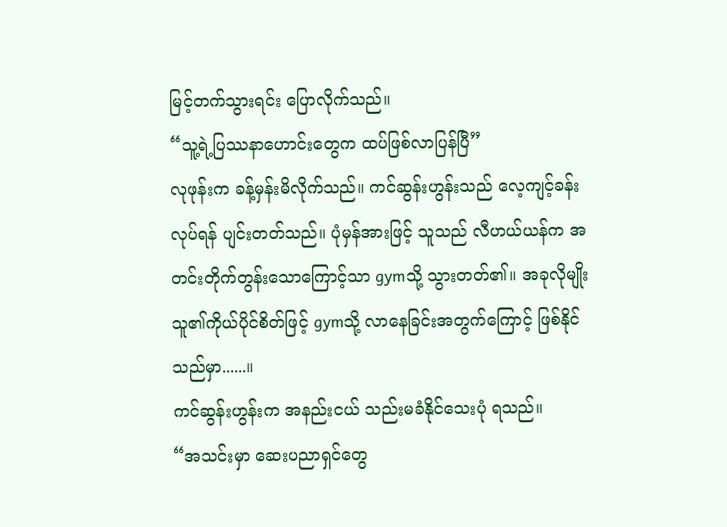မြင့်တက်သွားရင်း ပြောလိုက်သည်။
“သူ့ရဲ့ပြဿနာဟောင်းတွေက ထပ်ဖြစ်လာပြန်ပြီ”
လုဖုန်းက ခန့်မှန်းမိလိုက်သည်။ ကင်ဆွန်းဟွန်းသည် လေ့ကျင့်ခန်းလုပ်ရန် ပျင်းတတ်သည်။ ပုံမှန်အားဖြင့် သူသည် လီဟယ်ယန်က အတင်းတိုက်တွန်းသောကြောင့်သာ gymသို့ သွားတတ်၏။ အခုလိုမျိုး သူ၏ကိုယ်ပိုင်စိတ်ဖြင့် gymသို့ လာနေခြင်းအတွက်ကြောင့် ဖြစ်နိုင်သည်မှာ......။
ကင်ဆွန်းဟွန်းက အနည်းငယ် သည်းမခံနိုင်သေးပုံ ရသည်။
“အသင်းမှာ ဆေးပညာရှင်တွေ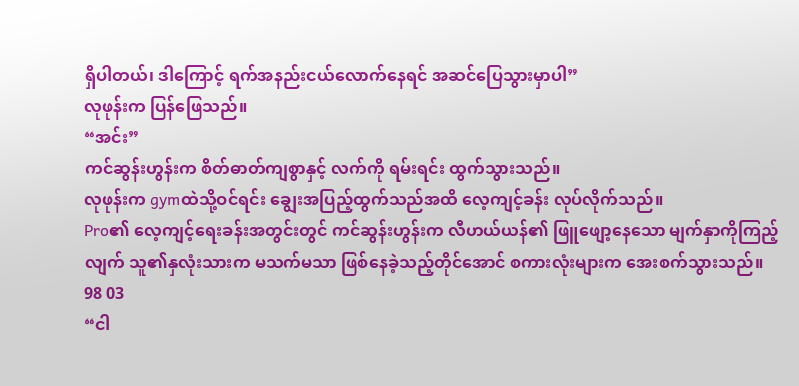ရှိပါတယ်၊ ဒါကြောင့် ရက်အနည်းငယ်လောက်နေရင် အဆင်ပြေသွားမှာပါ”
လုဖုန်းက ပြန်ဖြေသည်။
“အင်း”
ကင်ဆွန်းဟွန်းက စိတ်ဓာတ်ကျစွာနှင့် လက်ကို ရမ်းရင်း ထွက်သွားသည်။
လုဖုန်းက gymထဲသို့ဝင်ရင်း ချွေးအပြည့်ထွက်သည်အထိ လေ့ကျင့်ခန်း လုပ်လိုက်သည်။
Pro၏ လေ့ကျင့်ရေးခန်းအတွင်းတွင် ကင်ဆွန်းဟွန်းက လီဟယ်ယန်၏ ဖြူဖျော့နေသော မျက်နှာကိုကြည့်လျက် သူ၏နှလုံးသားက မသက်မသာ ဖြစ်နေခဲ့သည့်တိုင်အောင် စကားလုံးများက အေးစက်သွားသည်။
98 03
“ငါ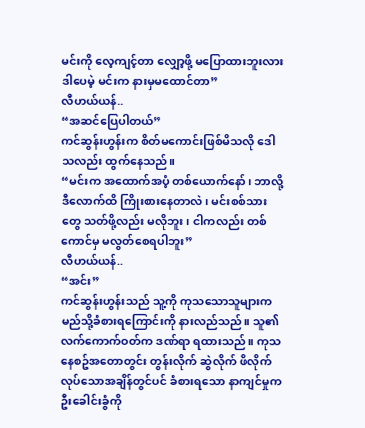မင်းကို လေ့ကျင့်တာ လျှော့ဖို့ မပြောထားဘူးလား ဒါပေမဲ့ မင်းက နားမှမထောင်တာ”
လီဟယ်ယန်..
“အဆင်ပြေပါတယ်”
ကင်ဆွန်းဟွန်းက စိတ်မကောင်းဖြစ်မိသလို ဒေါသလည်း ထွက်နေသည်။
“မင်းက အထောက်အပံ့ တစ်ယောက်နော်၊ ဘာလို့ဒီလောက်ထိ ကြိုးစားနေတာလဲ၊ မင်းစစ်သားတွေ သတ်ဖို့လည်း မလိုဘူး၊ ငါကလည်း တစ်ကောင်မှ မလွတ်စေရပါဘူး”
လီဟယ်ယန်..
“အင်း”
ကင်ဆွန်းဟွန်းသည် သူ့ကို ကုသသောသူများက မည်သို့ခံစားရကြောင်းကို နားလည်သည်။ သူ၏လက်ကောက်ဝတ်က ဒဏ်ရာ ရထားသည်။ ကုသနေစဥ်အတောတွင်း တွန်းလိုက် ဆွဲလိုက် ဖိလိုက်လုပ်သောအချိန်တွင်ပင် ခံစားရသော နာကျင်မှုက ဦးခေါင်းခွံကို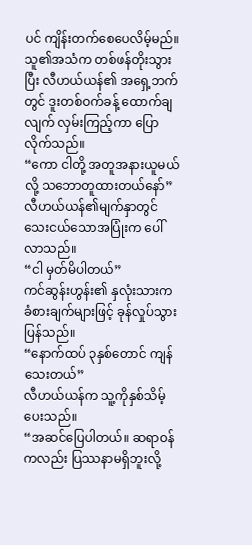ပင် ကျိန်းတက်စေပေလိမ့်မည်။
သူ၏အသံက တစ်ဖန်တိုးသွားပြီး လီဟယ်ယန်၏ အရှေ့ဘက်တွင် ဒူးတစ်ဝက်ခန့် ထောက်ချလျက် လှမ်းကြည့်ကာ ပြောလိုက်သည်။
“ကော ငါတို့ အတူအနားယူမယ်လို့ သဘောတူထားတယ်နော်”
လီဟယ်ယန်၏မျက်နှာတွင် သေးငယ်သောအပြုံးက ပေါ်လာသည်။
“ငါ မှတ်မိပါတယ်”
ကင်ဆွန်းဟွန်း၏ နှလုံးသားက ခံစားချက်များဖြင့် ခုန်လှုပ်သွားပြန်သည်။
“နောက်ထပ် ၃နှစ်တောင် ကျန်သေးတယ်”
လီဟယ်ယန်က သူ့ကိုနှစ်သိမ့်ပေးသည်။
“အဆင်ပြေပါတယ်။ ဆရာဝန်ကလည်း ပြဿနာမရှိဘူးလို့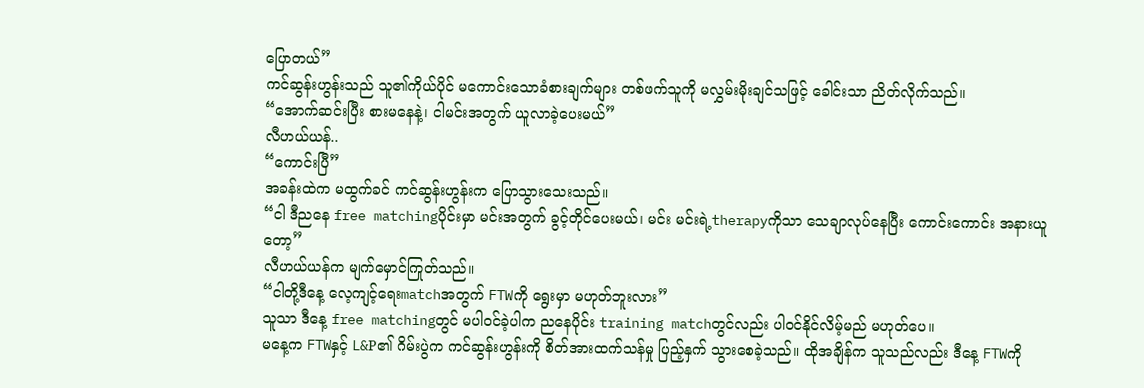ပြောတယ်”
ကင်ဆွန်းဟွန်းသည် သူ၏ကိုယ်ပိုင် မကောင်းသောခံစားချက်များ တစ်ဖက်သူကို မလွှမ်းမိုးချင်သဖြင့် ခေါင်းသာ ညိတ်လိုက်သည်။
“အောက်ဆင်းပြီး စားမနေနဲ့၊ ငါမင်းအတွက် ယူလာခဲ့ပေးမယ်”
လီဟယ်ယန်..
“ကောင်းပြီ”
အခန်းထဲက မထွက်ခင် ကင်ဆွန်းဟွန်းက ပြောသွားသေးသည်။
“ငါ ဒီညနေ free matchingပိုင်းမှာ မင်းအတွက် ခွင့်တိုင်ပေးမယ်၊ မင်း မင်းရဲ့therapyကိုသာ သေချာလုပ်နေပြီး ကောင်းကောင်း အနားယူတော့”
လီဟယ်ယန်က မျက်မှောင်ကြုတ်သည်။
“ငါတို့ဒီနေ့ လေ့ကျင့်ရေးmatchအတွက် FTWကို ရွေးမှာ မဟုတ်ဘူးလား”
သူသာ ဒီနေ့ free matchingတွင် မပါဝင်ခဲ့ပါက ညနေပိုင်း training matchတွင်လည်း ပါဝင်နိုင်လိမ့်မည် မဟုတ်ပေ။
မနေ့က FTWနှင့် L&P၏ ဂိမ်းပွဲက ကင်ဆွန်းဟွန်းကို စိတ်အားထက်သန်မှု ပြည့်နှက် သွားစေခဲ့သည်။ ထိုအချိန်က သူသည်လည်း ဒီနေ့ FTWကို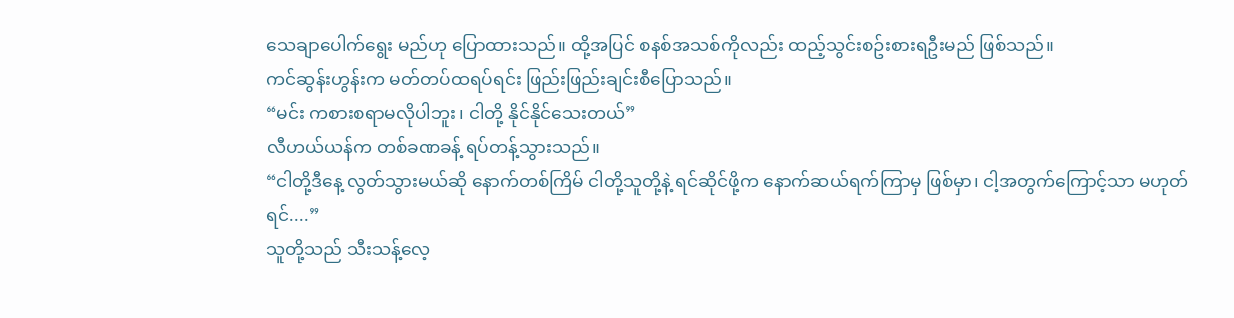သေချာပေါက်ရွေး မည်ဟု ပြောထားသည်။ ထို့အပြင် စနစ်အသစ်ကိုလည်း ထည့်သွင်းစဥ်းစားရဦးမည် ဖြစ်သည်။
ကင်ဆွန်းဟွန်းက မတ်တပ်ထရပ်ရင်း ဖြည်းဖြည်းချင်းစီပြောသည်။
“မင်း ကစားစရာမလိုပါဘူး၊ ငါတို့ နိုင်နိုင်သေးတယ်”
လီဟယ်ယန်က တစ်ခဏခန့် ရပ်တန့်သွားသည်။
“ငါတို့ဒီနေ့ လွတ်သွားမယ်ဆို နောက်တစ်ကြိမ် ငါတို့သူတို့နဲ့ ရင်ဆိုင်ဖို့က နောက်ဆယ်ရက်ကြာမှ ဖြစ်မှာ၊ ငါ့အတွက်ကြောင့်သာ မဟုတ်ရင်....”
သူတို့သည် သီးသန့်လေ့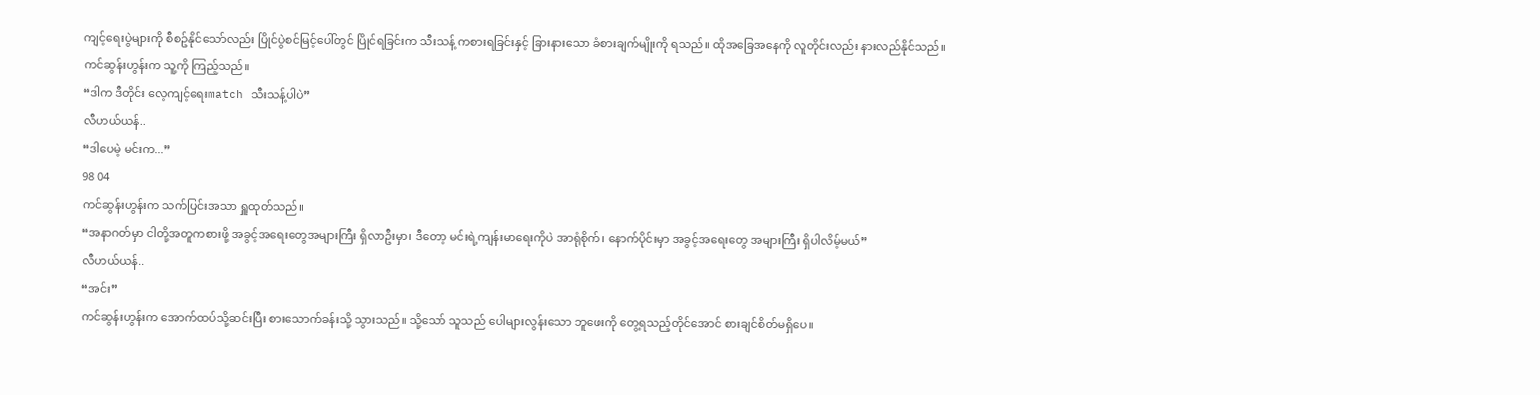ကျင့်ရေးပွဲများကို စီစဥ်နိုင်သော်လည်း ပြိုင်ပွဲစင်မြင့်ပေါ်တွင် ပြိုင်ရခြင်းက သီးသန့် ကစားရခြင်းနှင့် ခြားနားသော ခံစားချက်မျိုးကို ရသည်။ ထိုအခြေအနေကို လူတိုင်းလည်း နားလည်နိုင်သည်။
ကင်ဆွန်းဟွန်းက သူ့ကို ကြည့်သည်။
“ဒါက ဒီတိုင်း လေ့ကျင့်ရေးmatch သီးသန့်ပါပဲ”
လီဟယ်ယန်..
“ဒါပေမဲ့ မင်းက...”
98 04
ကင်ဆွန်းဟွန်းက သက်ပြင်းအသာ ရှူထုတ်သည်။
“အနာဂတ်မှာ ငါတို့အတူကစားဖို့ အခွင့်အရေးတွေအများကြီး ရှိလာဦးမှာ၊ ဒီတော့ မင်းရဲ့ကျန်းမာရေးကိုပဲ အာရုံစိုက်၊ နောက်ပိုင်းမှာ အခွင့်အရေးတွေ အများကြီး ရှိပါလိမ့်မယ်”
လီဟယ်ယန်..
“အင်း”
ကင်ဆွန်းဟွန်းက အောက်ထပ်သို့ဆင်းပြီး စားသောက်ခန်းသို့ သွားသည်။ သို့သော် သူသည် ပေါများလွန်းသော ဘူဖေးကို တွေ့ရသည့်တိုင်အောင် စားချင်စိတ်မရှိပေ။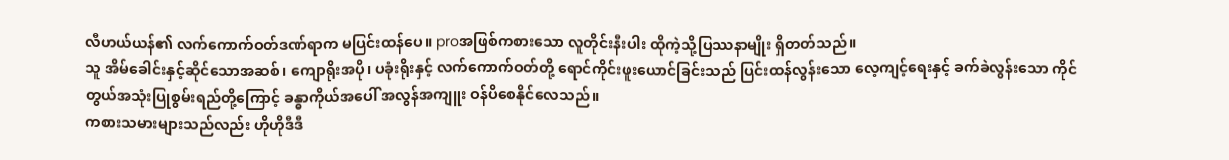လီဟယ်ယန်၏ လက်ကောက်ဝတ်ဒဏ်ရာက မပြင်းထန်ပေ။ proအဖြစ်ကစားသော လူတိုင်းနီးပါး ထိုကဲ့သို့ပြဿနာမျိုး ရှိတတ်သည်။
သူ အိမ်ခေါင်းနှင့်ဆိုင်သောအဆစ်၊ ကျောရိုးအပို၊ ပခုံးရိုးနှင့် လက်ကောက်ဝတ်တို့ ရောင်ကိုင်းဖူးယောင်ခြင်းသည် ပြင်းထန်လွန်းသော လေ့ကျင့်ရေးနှင့် ခက်ခဲလွန်းသော ကိုင်တွယ်အသုံးပြုစွမ်းရည်တို့ကြောင့် ခန္ဓာကိုယ်အပေါ် အလွန်အကျူး ဝန်ပိစေနိုင်လေသည်။
ကစားသမားများသည်လည်း ဟိုဟိုဒီဒီ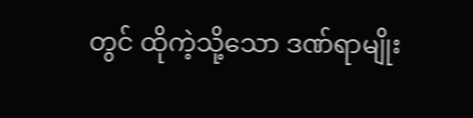တွင် ထိုကဲ့သို့သော ဒဏ်ရာမျိုး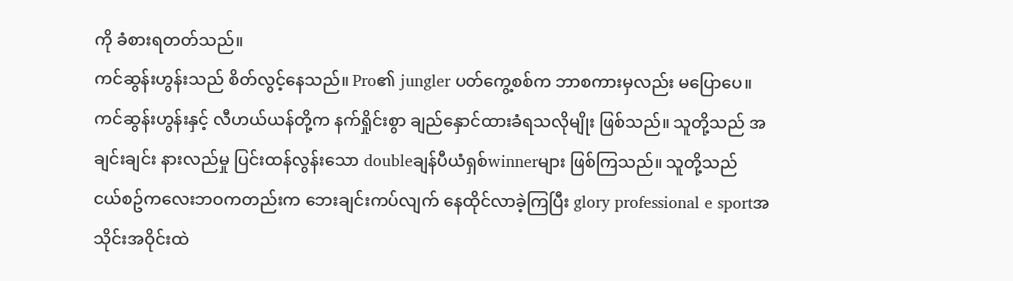ကို ခံစားရတတ်သည်။
ကင်ဆွန်းဟွန်းသည် စိတ်လွင့်နေသည်။ Pro၏ jungler ပတ်ကွေ့စစ်က ဘာစကားမှလည်း မပြောပေ။
ကင်ဆွန်းဟွန်းနှင့် လီဟယ်ယန်တို့က နက်ရှိုင်းစွာ ချည်နှောင်ထားခံရသလိုမျိုး ဖြစ်သည်။ သူတို့သည် အချင်းချင်း နားလည်မှု ပြင်းထန်လွန်းသော doubleချန်ပီယံရှစ်winnerများ ဖြစ်ကြသည်။ သူတို့သည် ငယ်စဥ်ကလေးဘဝကတည်းက ဘေးချင်းကပ်လျက် နေထိုင်လာခဲ့ကြပြီး glory professional e sportအသိုင်းအဝိုင်းထဲ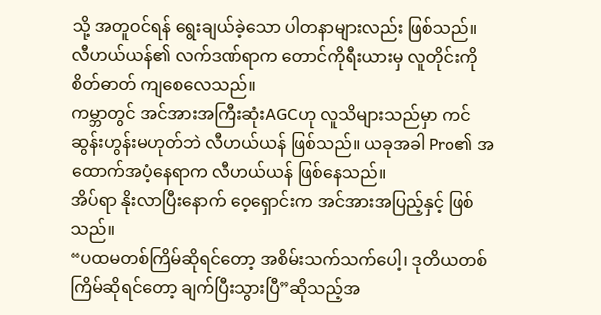သို့ အတူဝင်ရန် ရွေးချယ်ခဲ့သော ပါတနာများလည်း ဖြစ်သည်။
လီဟယ်ယန်၏ လက်ဒဏ်ရာက တောင်ကိုရီးယားမှ လူတိုင်းကို စိတ်ဓာတ် ကျစေလေသည်။
ကမ္ဘာတွင် အင်အားအကြီးဆုံးAGCဟု လူသိများသည်မှာ ကင်ဆွန်းဟွန်းမဟုတ်ဘဲ လီဟယ်ယန် ဖြစ်သည်။ ယခုအခါ Pro၏ အထောက်အပံ့နေရာက လီဟယ်ယန် ဖြစ်နေသည်။
အိပ်ရာ နိုးလာပြီးနောက် ဝေ့ရှောင်းက အင်အားအပြည့်နှင့် ဖြစ်သည်။
“ပထမတစ်ကြိမ်ဆိုရင်တော့ အစိမ်းသက်သက်ပေါ့၊ ဒုတိယတစ်ကြိမ်ဆိုရင်တော့ ချက်ပြီးသွားပြီ”ဆိုသည့်အ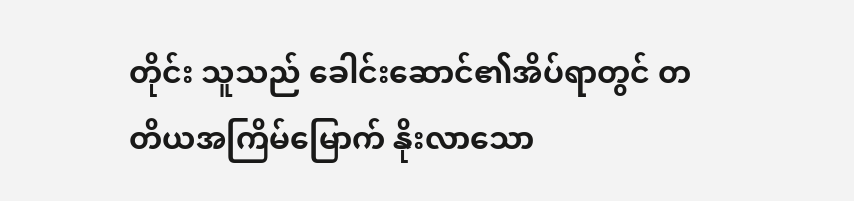တိုင်း သူသည် ခေါင်းဆောင်၏အိပ်ရာတွင် တတိယအကြိမ်မြောက် နိုးလာသော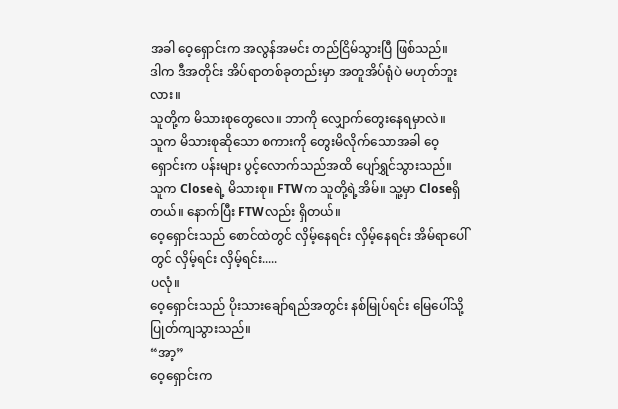အခါ ဝေ့ရှောင်းက အလွန်အမင်း တည်ငြိမ်သွားပြီ ဖြစ်သည်။
ဒါက ဒီအတိုင်း အိပ်ရာတစ်ခုတည်းမှာ အတူအိပ်ရုံပဲ မဟုတ်ဘူးလား။
သူတို့က မိသားစုတွေလေ။ ဘာကို လျှောက်တွေးနေရမှာလဲ။
သူက မိသားစုဆိုသော စကားကို တွေးမိလိုက်သောအခါ ဝေ့ရှောင်းက ပန်းများ ပွင့်လောက်သည်အထိ ပျော်ရွှင်သွားသည်။
သူက Closeရဲ့ မိသားစု။ FTWက သူတို့ရဲ့အိမ်။ သူ့မှာ Closeရှိတယ်။ နောက်ပြီး FTWလည်း ရှိတယ်။
ဝေ့ရှောင်းသည် စောင်ထဲတွင် လှိမ့်နေရင်း လှိမ့်နေရင်း အိမ်ရာပေါ်တွင် လှိမ့်ရင်း လှိမ့်ရင်း.....
ပလုံ။
ဝေ့ရှောင်းသည် ပိုးသားချော်ရည်အတွင်း နစ်မြုပ်ရင်း မြေပေါ်သို့ ပြုတ်ကျသွားသည်။
“အာ့”
ဝေ့ရှောင်းက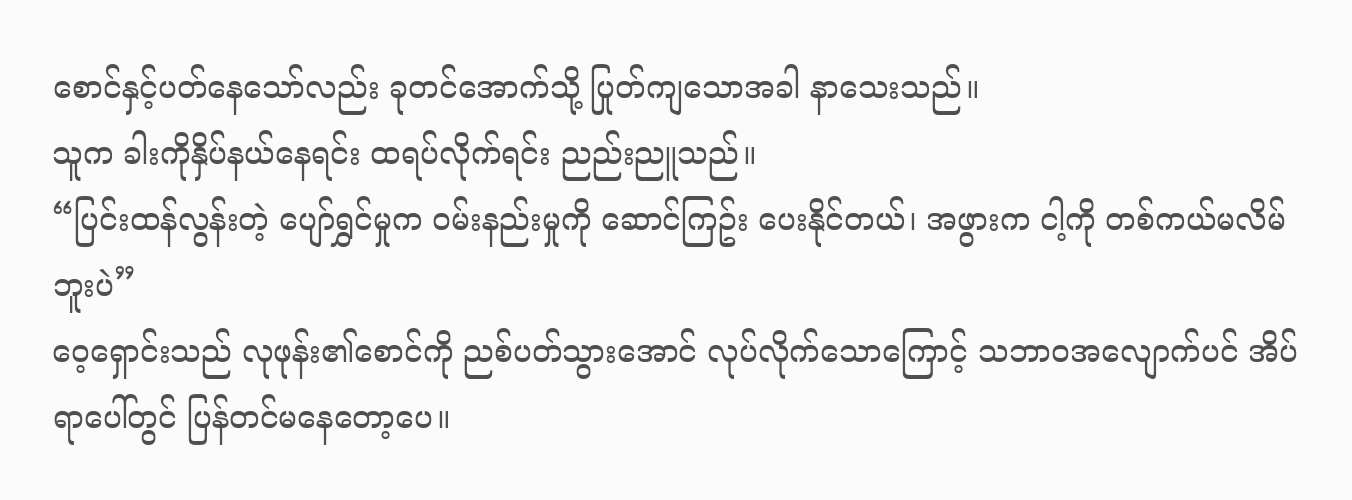စောင်နှင့်ပတ်နေသော်လည်း ခုတင်အောက်သို့ ပြုတ်ကျသောအခါ နာသေးသည်။
သူက ခါးကိုနှိပ်နယ်နေရင်း ထရပ်လိုက်ရင်း ညည်းညူသည်။
“ပြင်းထန်လွန်းတဲ့ ပျော်ရွှင်မှုက ဝမ်းနည်းမှုကို ဆောင်ကြဥ်း ပေးနိုင်တယ်၊ အဖွားက ငါ့ကို တစ်ကယ်မလိမ်ဘူးပဲ”
ဝေ့ရှောင်းသည် လုဖုန်း၏စောင်ကို ညစ်ပတ်သွားအောင် လုပ်လိုက်သောကြောင့် သဘာဝအလျောက်ပင် အိပ်ရာပေါ်တွင် ပြန်တင်မနေတော့ပေ။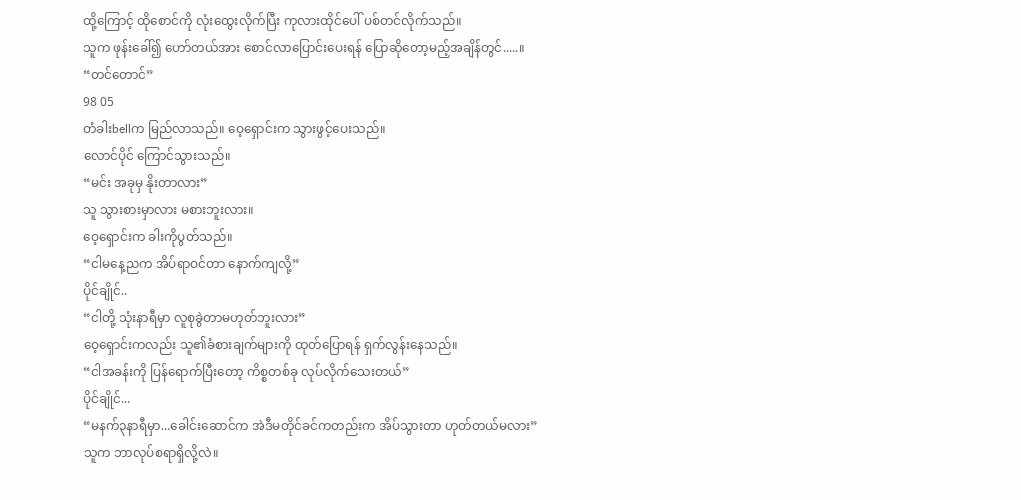ထို့ကြောင့် ထိုစောင်ကို လုံးထွေးလိုက်ပြီး ကုလားထိုင်ပေါ် ပစ်တင်လိုက်သည်။
သူက ဖုန်းခေါ်၍ ဟော်တယ်အား စောင်လာပြောင်းပေးရန် ပြောဆိုတော့မည့်အချိန်တွင်.....။
“တင်တောင်”
98 05
တံခါးbellက မြည်လာသည်။ ဝေ့ရှောင်းက သွားဖွင့်ပေးသည်။
လောင်ပိုင် ကြောင်သွားသည်။
“မင်း အခုမှ နိုးတာလား”
သူ သွားစားမှာလား မစားဘူးလား။
ဝေ့ရှောင်းက ခါးကိုပွတ်သည်။
“ငါမနေ့ညက အိပ်ရာဝင်တာ နောက်ကျလို့”
ပိုင်ချိုင်..
“ငါတို့ သုံးနာရီမှာ လူစုခွဲတာမဟုတ်ဘူးလား”
ဝေ့ရှောင်းကလည်း သူ၏ခံစားချက်များကို ထုတ်ပြောရန် ရှက်လွန်းနေသည်။
“ငါအခန်းကို ပြန်ရောက်ပြီးတော့ ကိစ္စတစ်ခု လုပ်လိုက်သေးတယ်”
ပိုင်ချိုင်...
“မနက်၃နာရီမှာ...ခေါင်းဆောင်က အဲဒီမတိုင်ခင်ကတည်းက အိပ်သွားတာ ဟုတ်တယ်မလား”
သူက ဘာလုပ်စရာရှိလို့လဲ။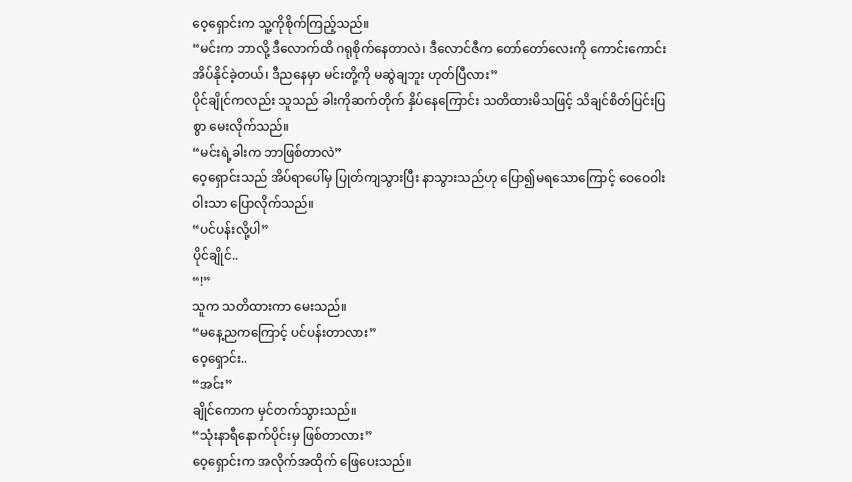ဝေ့ရှောင်းက သူ့ကိုစိုက်ကြည့်သည်။
“မင်းက ဘာလို့ ဒီလောက်ထိ ဂရုစိုက်နေတာလဲ၊ ဒီလောင်ဇီက တော်တော်လေးကို ကောင်းကောင်း အိပ်နိုင်ခဲ့တယ်၊ ဒီညနေမှာ မင်းတို့ကို မဆွဲချဘူး ဟုတ်ပြီလား”
ပိုင်ချိုင်ကလည်း သူသည် ခါးကိုဆက်တိုက် နှိပ်နေကြောင်း သတိထားမိသဖြင့် သိချင်စိတ်ပြင်းပြစွာ မေးလိုက်သည်။
“မင်းရဲ့ခါးက ဘာဖြစ်တာလဲ”
ဝေ့ရှောင်းသည် အိပ်ရာပေါ်မှ ပြုတ်ကျသွားပြီး နာသွားသည်ဟု ပြော၍မရသောကြောင့် ဝေဝေဝါးဝါးသာ ပြောလိုက်သည်။
“ပင်ပန်းလို့ပါ”
ပိုင်ချိုင်..
“!”
သူက သတိထားကာ မေးသည်။
“မနေ့ညကကြောင့် ပင်ပန်းတာလား”
ဝေ့ရှောင်း..
“အင်း”
ချိုင်ကောက မှင်တက်သွားသည်။
“သုံးနာရီနောက်ပိုင်းမှ ဖြစ်တာလား”
ဝေ့ရှောင်းက အလိုက်အထိုက် ဖြေပေးသည်။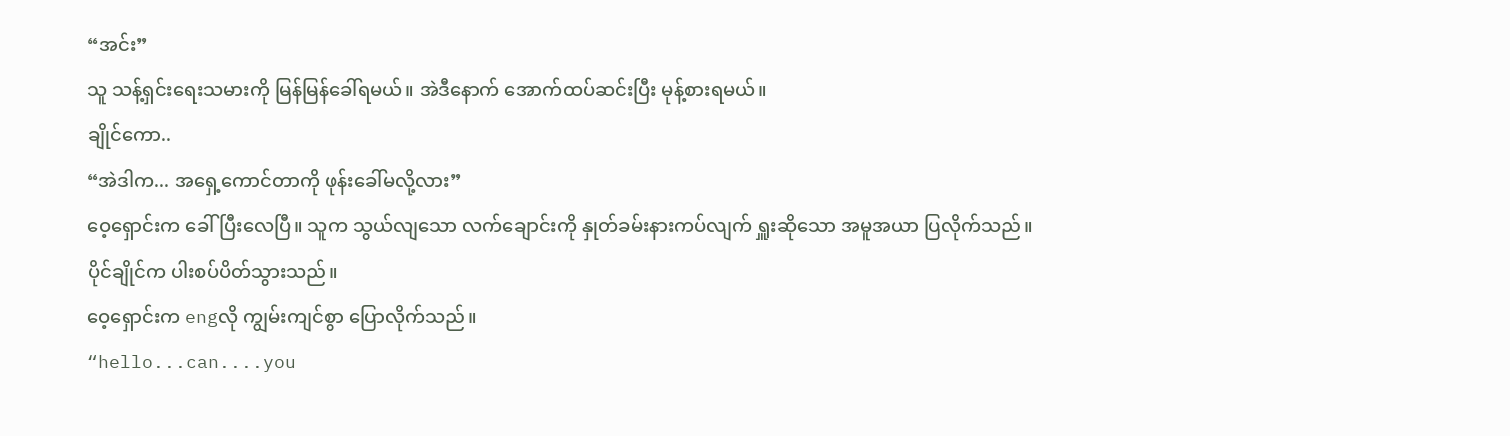“အင်း”
သူ သန့်ရှင်းရေးသမားကို မြန်မြန်ခေါ်ရမယ်။ အဲဒီနောက် အောက်ထပ်ဆင်းပြီး မုန့်စားရမယ်။
ချိုင်ကော..
“အဲဒါက... အရှေ့ကောင်တာကို ဖုန်းခေါ်မလို့လား”
ဝေ့ရှောင်းက ခေါ်ပြီးလေပြီ။ သူက သွယ်လျသော လက်ချောင်းကို နှုတ်ခမ်းနားကပ်လျက် ရှူးဆိုသော အမူအယာ ပြလိုက်သည်။
ပိုင်ချိုင်က ပါးစပ်ပိတ်သွားသည်။
ဝေ့ရှောင်းက engလို ကျွမ်းကျင်စွာ ပြောလိုက်သည်။
“hello...can....you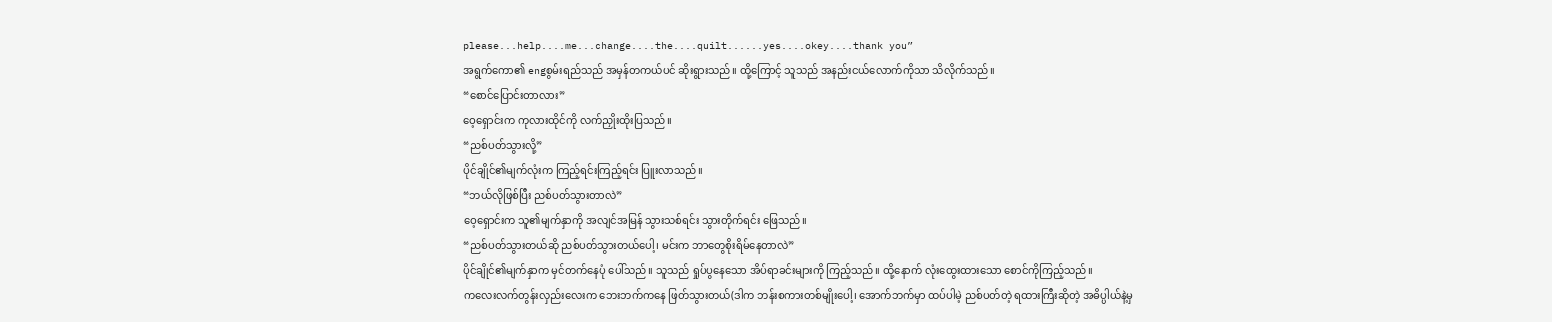please...help....me...change....the....quilt......yes....okey....thank you”
အရွက်ကော၏ engစွမ်းရည်သည် အမှန်တကယ်ပင် ဆိုးရွားသည်။ ထို့ကြောင့် သူသည် အနည်းငယ်လောက်ကိုသာ သိလိုက်သည်။
“စောင်ပြောင်းတာလား”
ဝေ့ရှောင်းက ကုလားထိုင်ကို လက်ညှိုးထိုးပြသည်။
“ညစ်ပတ်သွားလို့”
ပိုင်ချိုင်၏မျက်လုံးက ကြည့်ရင်းကြည့်ရင်း ပြူးလာသည်။
“ဘယ်လိုဖြစ်ပြီး ညစ်ပတ်သွားတာလဲ”
ဝေ့ရှောင်းက သူ၏မျက်နှာကို အလျင်အမြန် သွားသစ်ရင်း သွားတိုက်ရင်း ဖြေသည်။
“ညစ်ပတ်သွားတယ်ဆို ညစ်ပတ်သွားတယ်ပေါ့၊ မင်းက ဘာတွေစိုးရိမ်နေတာလဲ”
ပိုင်ချိုင်၏မျက်နှာက မှင်တက်နေပုံ ပေါ်သည်။ သူသည် ရှုပ်ပွနေသော အိပ်ရာခင်းများကို ကြည့်သည်။ ထို့နောက် လုံးထွေးထားသော စောင်ကိုကြည့်သည်။
ကလေးလက်တွန်းလှည်းလေးက ဘေးဘက်ကနေ ဖြတ်သွားတယ်(ဒါက ဘန်းစကားတစ်မျိုးပေါ့၊ အောက်ဘက်မှာ ထပ်ပါမဲ့ ညစ်ပတ်တဲ့ ရထားကြီးဆိုတဲ့ အဓိပ္ပါယ်နဲ့မှ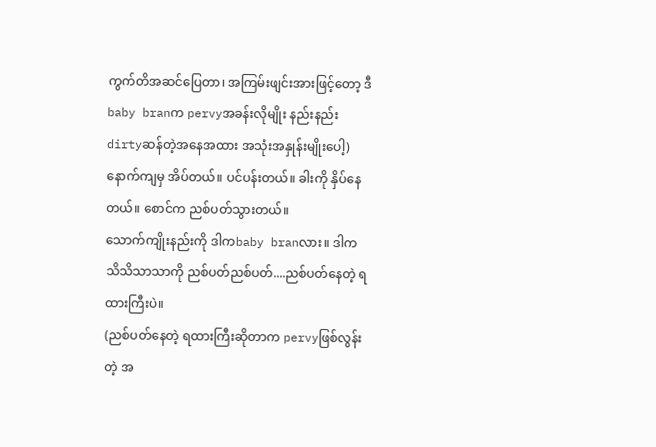ကွက်တိအဆင်ပြေတာ၊ အကြမ်းဖျင်းအားဖြင့်တော့ ဒီbaby branက pervyအခန်းလိုမျိုး နည်းနည်း dirtyဆန်တဲ့အနေအထား အသုံးအနှုန်းမျိုးပေါ့)
နောက်ကျမှ အိပ်တယ်။ ပင်ပန်းတယ်။ ခါးကို နှိပ်နေတယ်။ စောင်က ညစ်ပတ်သွားတယ်။
သောက်ကျိုးနည်းကို ဒါကbaby branလား။ ဒါက သိသိသာသာကို ညစ်ပတ်ညစ်ပတ်....ညစ်ပတ်နေတဲ့ ရထားကြီးပဲ။
(ညစ်ပတ်နေတဲ့ ရထားကြီးဆိုတာက pervyဖြစ်လွန်းတဲ့ အ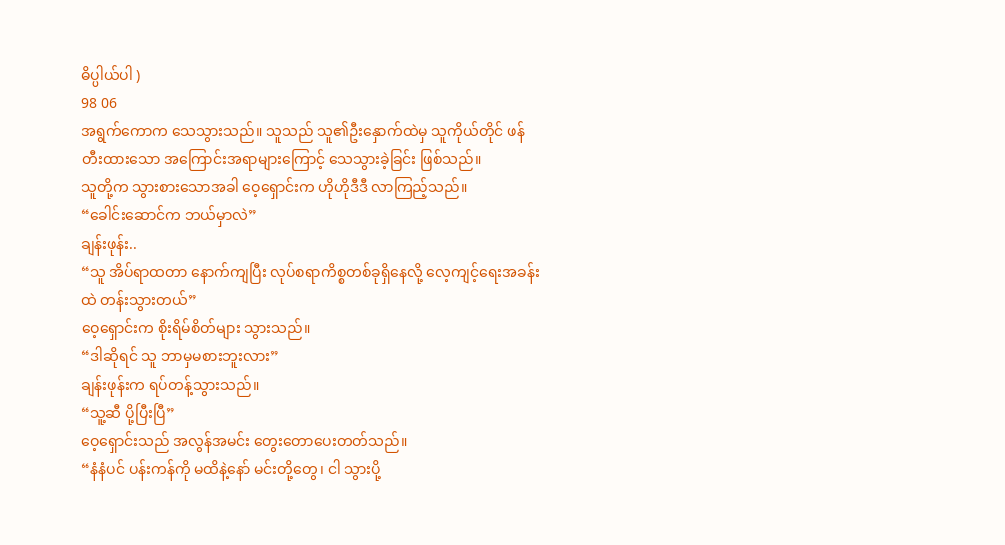ဓိပ္ပါယ်ပါ )
98 06
အရွက်ကောက သေသွားသည်။ သူသည် သူ၏ဦးနှောက်ထဲမှ သူကိုယ်တိုင် ဖန်တီးထားသော အကြောင်းအရာများကြောင့် သေသွားခဲ့ခြင်း ဖြစ်သည်။
သူတို့က သွားစားသောအခါ ဝေ့ရှောင်းက ဟိုဟိုဒီဒီ လာကြည့်သည်။
“ခေါင်းဆောင်က ဘယ်မှာလဲ”
ချန်းဖုန်း..
“သူ အိပ်ရာထတာ နောက်ကျပြီး လုပ်စရာကိစ္စတစ်ခုရှိနေလို့ လေ့ကျင့်ရေးအခန်းထဲ တန်းသွားတယ်”
ဝေ့ရှောင်းက စိုးရိမ်စိတ်များ သွားသည်။
“ဒါဆိုရင် သူ ဘာမှမစားဘူးလား”
ချန်းဖုန်းက ရပ်တန့်သွားသည်။
“သူ့ဆီ ပို့ပြီးပြီ”
ဝေ့ရှောင်းသည် အလွန်အမင်း တွေးတောပေးတတ်သည်။
“နံနံပင် ပန်းကန်ကို မထိနဲ့နော် မင်းတို့တွေ၊ ငါ သွားပို့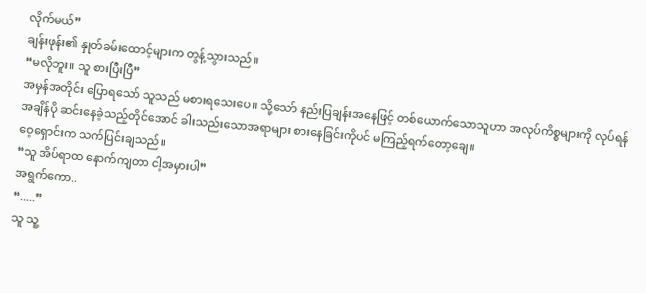လိုက်မယ်”
ချန်းဖုန်း၏ နှုတ်ခမ်းထောင့်များက တွန့်သွားသည်။
“မလိုဘူး။ သူ စားပြီးပြီ”
အမှန်အတိုင်း ပြောရသော် သူသည် မစားရသေးပေ။ သို့သော် နည်းပြချန်းအနေဖြင့် တစ်ယောက်သောသူဟာ အလုပ်ကိစ္စများကို လုပ်ရန် အချိန်ပို ဆင်းနေခဲ့သည့်တိုင်အောင် ခါးသည်းသောအရာများ စားနေခြင်းကိုပင် မကြည့်ရက်တော့ချေ။
ဝေ့ရှောင်းက သက်ပြင်းချသည်။
“သူ အိပ်ရာထ နောက်ကျတာ ငါ့အမှားပါ”
အရွက်ကော..
“.....”
သူ သူ့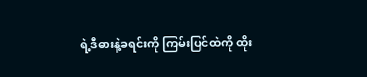ရဲ့ဒီဓားနဲ့ခရင်းကို ကြမ်းပြင်ထဲကို ထိုး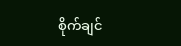စိုက်ချင်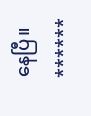နေပြီ။
******